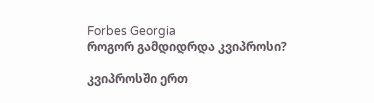Forbes Georgia
როგორ გამდიდრდა კვიპროსი?

კვიპროსში ერთ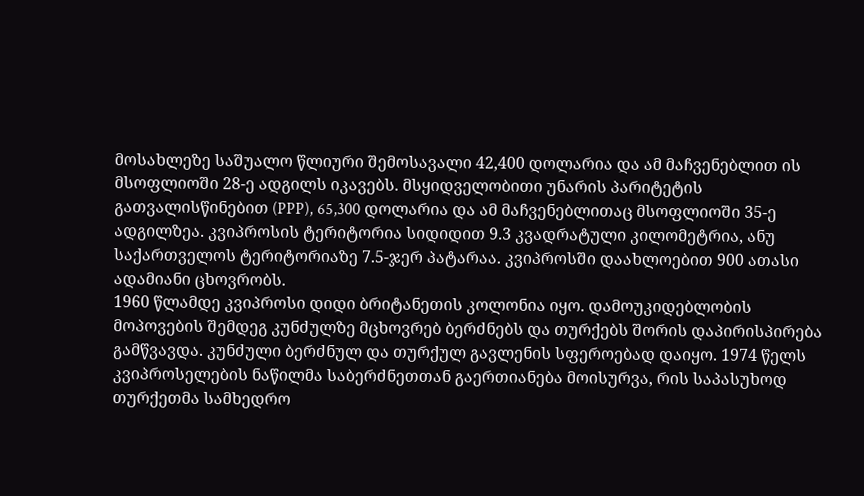მოსახლეზე საშუალო წლიური შემოსავალი 42,400 დოლარია და ამ მაჩვენებლით ის მსოფლიოში 28-ე ადგილს იკავებს. მსყიდველობითი უნარის პარიტეტის გათვალისწინებით (PPP), 65,300 დოლარია და ამ მაჩვენებლითაც მსოფლიოში 35-ე ადგილზეა. კვიპროსის ტერიტორია სიდიდით 9.3 კვადრატული კილომეტრია, ანუ საქართველოს ტერიტორიაზე 7.5-ჯერ პატარაა. კვიპროსში დაახლოებით 900 ათასი ადამიანი ცხოვრობს.
1960 წლამდე კვიპროსი დიდი ბრიტანეთის კოლონია იყო. დამოუკიდებლობის მოპოვების შემდეგ კუნძულზე მცხოვრებ ბერძნებს და თურქებს შორის დაპირისპირება გამწვავდა. კუნძული ბერძნულ და თურქულ გავლენის სფეროებად დაიყო. 1974 წელს კვიპროსელების ნაწილმა საბერძნეთთან გაერთიანება მოისურვა, რის საპასუხოდ თურქეთმა სამხედრო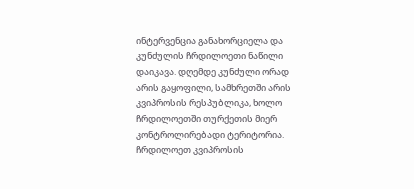ინტერვენცია განახორციელა და კუნძულის ჩრდილოეთი ნაწილი დაიკავა. დღემდე კუნძული ორად არის გაყოფილი, სამხრეთში არის კვიპროსის რესპუბლიკა, ხოლო ჩრდილოეთში თურქეთის მიერ კონტროლირებადი ტერიტორია. ჩრდილოეთ კვიპროსის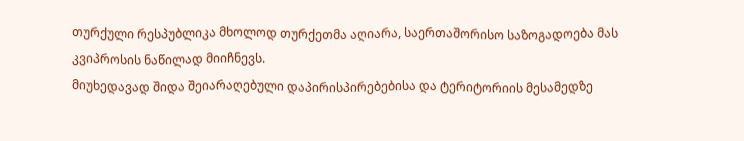თურქული რესპუბლიკა მხოლოდ თურქეთმა აღიარა, საერთაშორისო საზოგადოება მას კვიპროსის ნაწილად მიიჩნევს.
მიუხედავად შიდა შეიარაღებული დაპირისპირებებისა და ტერიტორიის მესამედზე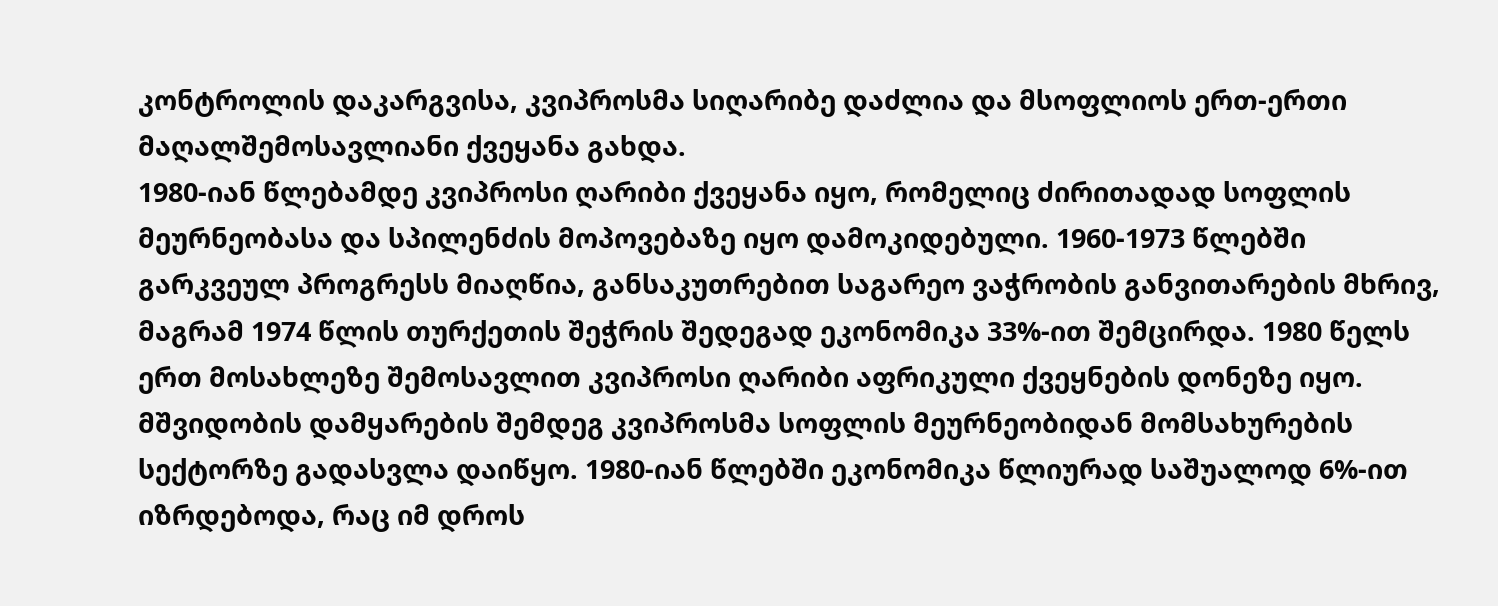კონტროლის დაკარგვისა, კვიპროსმა სიღარიბე დაძლია და მსოფლიოს ერთ-ერთი მაღალშემოსავლიანი ქვეყანა გახდა.
1980-იან წლებამდე კვიპროსი ღარიბი ქვეყანა იყო, რომელიც ძირითადად სოფლის მეურნეობასა და სპილენძის მოპოვებაზე იყო დამოკიდებული. 1960-1973 წლებში გარკვეულ პროგრესს მიაღწია, განსაკუთრებით საგარეო ვაჭრობის განვითარების მხრივ, მაგრამ 1974 წლის თურქეთის შეჭრის შედეგად ეკონომიკა 33%-ით შემცირდა. 1980 წელს ერთ მოსახლეზე შემოსავლით კვიპროსი ღარიბი აფრიკული ქვეყნების დონეზე იყო.
მშვიდობის დამყარების შემდეგ კვიპროსმა სოფლის მეურნეობიდან მომსახურების სექტორზე გადასვლა დაიწყო. 1980-იან წლებში ეკონომიკა წლიურად საშუალოდ 6%-ით იზრდებოდა, რაც იმ დროს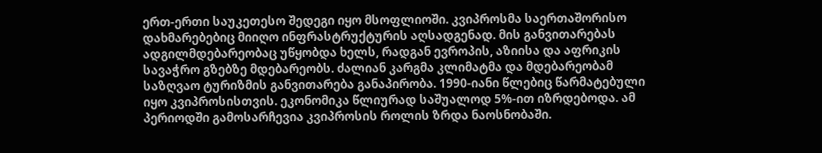ერთ-ერთი საუკეთესო შედეგი იყო მსოფლიოში. კვიპროსმა საერთაშორისო დახმარებებიც მიიღო ინფრასტრუქტურის აღსადგენად. მის განვითარებას ადგილმდებარეობაც უწყობდა ხელს, რადგან ევროპის, აზიისა და აფრიკის სავაჭრო გზებზე მდებარეობს. ძალიან კარგმა კლიმატმა და მდებარეობამ საზღვაო ტურიზმის განვითარება განაპირობა. 1990-იანი წლებიც წარმატებული იყო კვიპროსისთვის. ეკონომიკა წლიურად საშუალოდ 5%-ით იზრდებოდა. ამ პერიოდში გამოსარჩევია კვიპროსის როლის ზრდა ნაოსნობაში.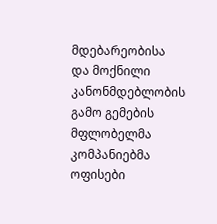მდებარეობისა და მოქნილი კანონმდებლობის გამო გემების მფლობელმა კომპანიებმა ოფისები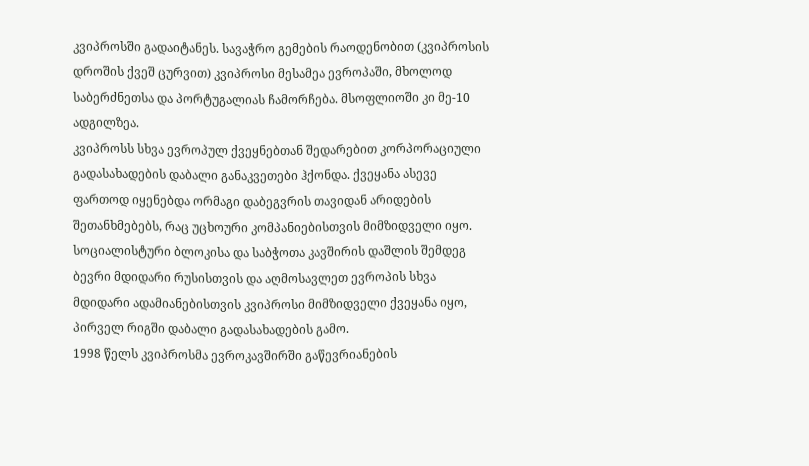კვიპროსში გადაიტანეს. სავაჭრო გემების რაოდენობით (კვიპროსის დროშის ქვეშ ცურვით) კვიპროსი მესამეა ევროპაში, მხოლოდ საბერძნეთსა და პორტუგალიას ჩამორჩება. მსოფლიოში კი მე-10 ადგილზეა.
კვიპროსს სხვა ევროპულ ქვეყნებთან შედარებით კორპორაციული გადასახადების დაბალი განაკვეთები ჰქონდა. ქვეყანა ასევე ფართოდ იყენებდა ორმაგი დაბეგვრის თავიდან არიდების შეთანხმებებს, რაც უცხოური კომპანიებისთვის მიმზიდველი იყო.
სოციალისტური ბლოკისა და საბჭოთა კავშირის დაშლის შემდეგ ბევრი მდიდარი რუსისთვის და აღმოსავლეთ ევროპის სხვა მდიდარი ადამიანებისთვის კვიპროსი მიმზიდველი ქვეყანა იყო, პირველ რიგში დაბალი გადასახადების გამო.
1998 წელს კვიპროსმა ევროკავშირში გაწევრიანების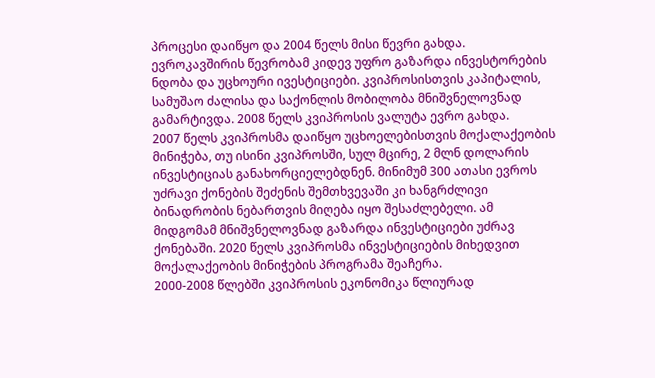პროცესი დაიწყო და 2004 წელს მისი წევრი გახდა. ევროკავშირის წევრობამ კიდევ უფრო გაზარდა ინვესტორების ნდობა და უცხოური ივესტიციები. კვიპროსისთვის კაპიტალის, სამუშაო ძალისა და საქონლის მობილობა მნიშვნელოვნად გამარტივდა. 2008 წელს კვიპროსის ვალუტა ევრო გახდა.
2007 წელს კვიპროსმა დაიწყო უცხოელებისთვის მოქალაქეობის მინიჭება, თუ ისინი კვიპროსში, სულ მცირე, 2 მლნ დოლარის ინვესტიციას განახორციელებდნენ. მინიმუმ 300 ათასი ევროს უძრავი ქონების შეძენის შემთხვევაში კი ხანგრძლივი ბინადრობის ნებართვის მიღება იყო შესაძლებელი. ამ მიდგომამ მნიშვნელოვნად გაზარდა ინვესტიციები უძრავ ქონებაში. 2020 წელს კვიპროსმა ინვესტიციების მიხედვით მოქალაქეობის მინიჭების პროგრამა შეაჩერა.
2000-2008 წლებში კვიპროსის ეკონომიკა წლიურად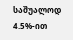საშუალოდ 4.5%-ით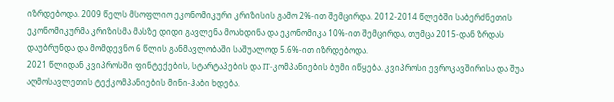იზრდებოდა. 2009 წელს მსოფლიო ეკონომიკური კრიზისის გამო 2%-ით შემცირდა. 2012-2014 წლებში საბერძნეთის ეკონომიკურმა კრიზისმა მასზე დიდი გავლენა მოახდინა და ეკონომიკა 10%-ით შემცირდა, თუმცა 2015-დან ზრდას დაუბრუნდა და მომდევნო 6 წლის განმავლობაში საშუალოდ 5.6%-ით იზრდებოდა.
2021 წლიდან კვიპროსში ფინტექების, სტარტაპების და IT-კომპანიების ბუმი იწყება. კვიპროსი ევროკავშირისა და შუა აღმოსავლეთის ტექკომპანიების მინი-ჰაბი ხდება.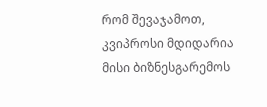რომ შევაჯამოთ, კვიპროსი მდიდარია მისი ბიზნესგარემოს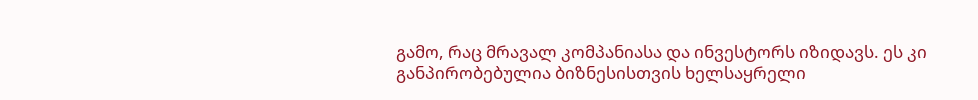გამო, რაც მრავალ კომპანიასა და ინვესტორს იზიდავს. ეს კი განპირობებულია ბიზნესისთვის ხელსაყრელი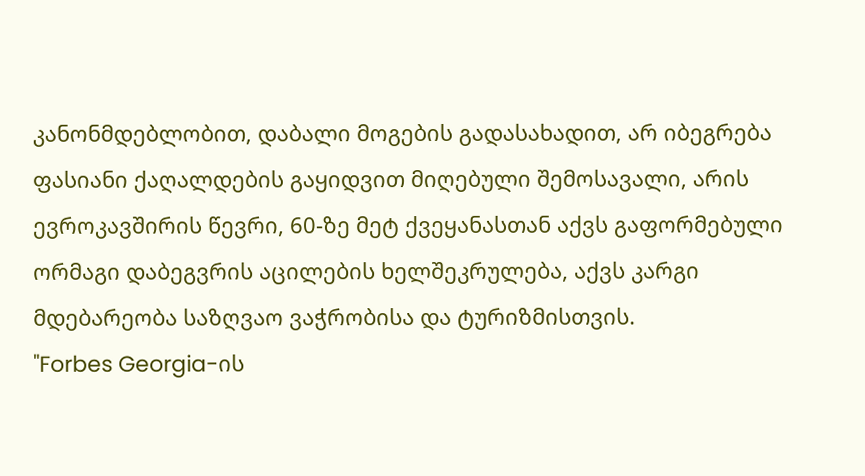კანონმდებლობით, დაბალი მოგების გადასახადით, არ იბეგრება ფასიანი ქაღალდების გაყიდვით მიღებული შემოსავალი, არის ევროკავშირის წევრი, 60-ზე მეტ ქვეყანასთან აქვს გაფორმებული ორმაგი დაბეგვრის აცილების ხელშეკრულება, აქვს კარგი მდებარეობა საზღვაო ვაჭრობისა და ტურიზმისთვის.
"Forbes Georgia-ის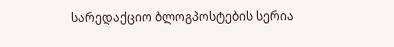სარედაქციო ბლოგპოსტების სერია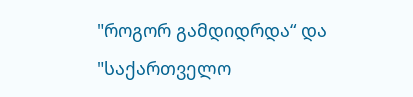"როგორ გამდიდრდა“ და "საქართველო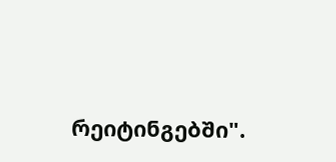რეიტინგებში".